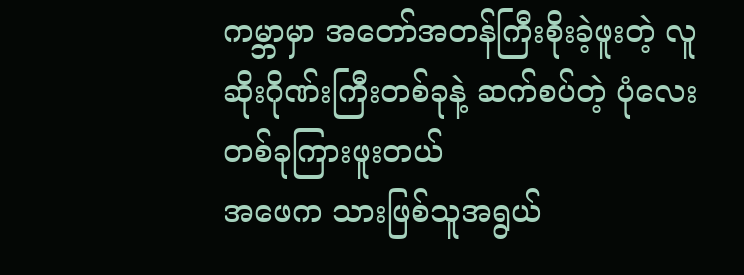ကမ္ဘာမှာ အတော်အတန်ကြီးစိုးခဲ့ဖူးတဲ့ လူဆိုးဂိုဏ်းကြီးတစ်ခုနဲ့ ဆက်စပ်တဲ့ ပုံလေးတစ်ခုကြားဖူးတယ်
အဖေက သားဖြစ်သူအရွယ်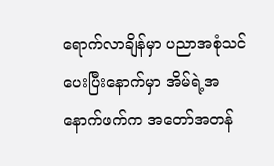ရောက်လာချိန်မှာ ပညာအစုံသင်ပေးပြီးနောက်မှာ အိမ်ရဲ့အနောက်ဖက်က အတော်အတန်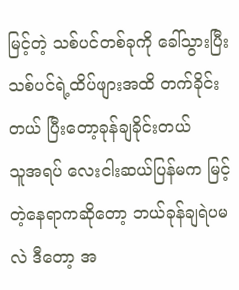မြင့်တဲ့ သစ်ပင်တစ်ခုကို ခေါ်သွားပြီး သစ်ပင်ရဲ့ထိပ်ဖျားအထိ တက်ခိုင်းတယ် ပြီးတော့ခုန်ချခိုင်းတယ်
သူအရပ် လေးငါးဆယ်ပြန်မက မြင့်တဲ့နေရာကဆိုတော့ ဘယ်ခုန်ချရဲပမလဲ ဒီတော့ အ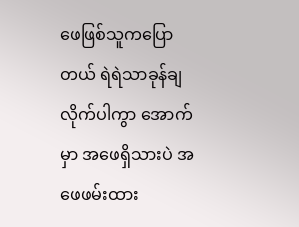ဖေဖြစ်သူကပြောတယ် ရဲရဲသာခုန်ချလိုက်ပါကွာ အောက်မှာ အဖေရှိသားပဲ အဖေဖမ်းထား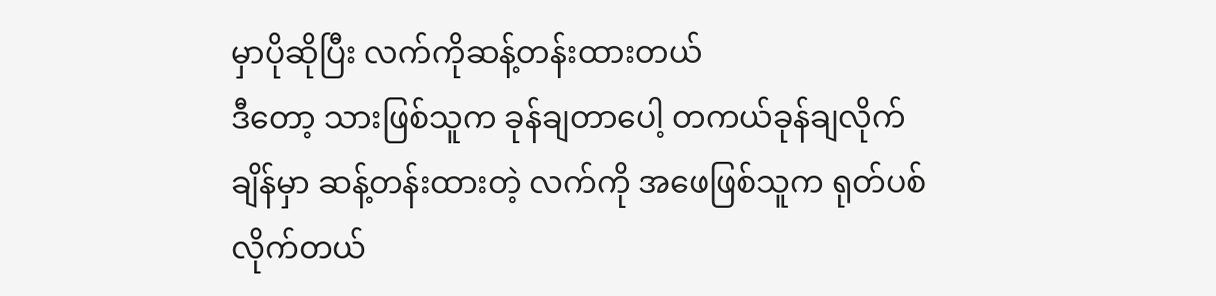မှာပိုဆိုပြီး လက်ကိုဆန့်တန်းထားတယ်
ဒီတော့ သားဖြစ်သူက ခုန်ချတာပေါ့ တကယ်ခုန်ချလိုက်ချိန်မှာ ဆန့်တန်းထားတဲ့ လက်ကို အဖေဖြစ်သူက ရုတ်ပစ်လိုက်တယ်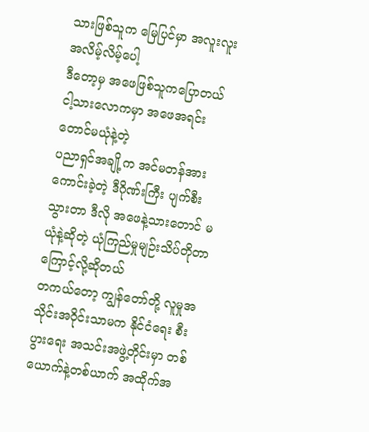သားဖြစ်သူက မြေပြင်မှာ အလူးလူးအလိမ့်လိမ့်ပေါ့
ဒီတော့မှ အဖေဖြစ်သူကပြောတယ် ငါ့သားလောကမှာ အဖေအရင်းတောင်မယုံနဲ့တဲ့
ပညာရှင်အချို့က အင်မတန်အားကောင်းခဲ့တဲ့ ဒီဂိုဏ်းကြီး ပျက်စီးသွားတာ ဒီလို အဖေနဲ့သားတောင် မယုံနဲ့ဆိုတဲ့ ယုံကြည်မှုမျဉ်းသိပ်တိုတာကြောင့်လို့ဆိုတယ်
တကယ်တော့ ကျွန်တော်တို့ လူမှုအသိုင်းအဝိုင်းသာမက နိုင်ငံရေး စီးပွားရေး အသင်းအဖွဲ့တိုင်းမှာ တစ်ယောက်နဲ့တစ်ယာက် အထိုက်အ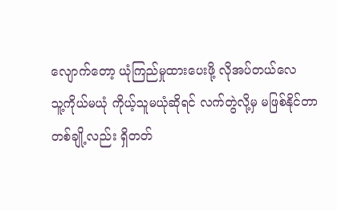လျောက်တော့ ယုံကြည်မှုထားပေးဖို့ လိုအပ်တယ်လေ
သူ့ကိုယ်မယုံ ကိုယ့်သူမယုံဆိုရင် လက်တွဲလို့မှ မဖြစ်နိုင်တာ
တစ်ချို့လည်း ရှိတတ်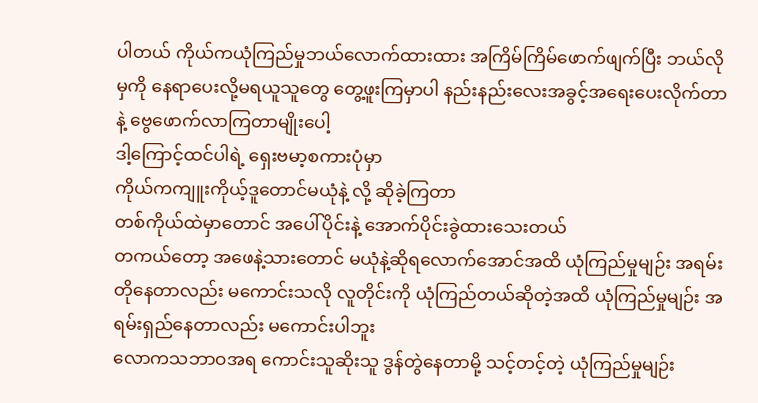ပါတယ် ကိုယ်ကယုံကြည်မှုဘယ်လောက်ထားထား အကြိမ်ကြိမ်ဖောက်ဖျက်ပြီး ဘယ်လိုမှကို နေရာပေးလို့မရယူသူတွေ တွေ့ဖူးကြမှာပါ နည်းနည်းလေးအခွင့်အရေးပေးလိုက်တာနဲ့ ဗွေဖောက်လာကြတာမျိုးပေါ့
ဒါ့ကြောင့်ထင်ပါရဲ့ ရှေးဗမာ့စကားပုံမှာ
ကိုယ်ကကျူးကိုယ့်ဒူတောင်မယုံနဲ့ လို့ ဆိုခဲ့ကြတာ
တစ်ကိုယ်ထဲမှာတောင် အပေါ်ပိုင်းနဲ့ အောက်ပိုင်းခွဲထားသေးတယ်
တကယ်တော့ အဖေနဲ့သားတောင် မယုံနဲ့ဆိုရလောက်အောင်အထိ ယုံကြည်မှုမျဉ်း အရမ်းတိုနေတာလည်း မကောင်းသလို လူတိုင်းကို ယုံကြည်တယ်ဆိုတဲ့အထိ ယုံကြည်မှုမျဉ်း အရမ်းရှည်နေတာလည်း မကောင်းပါဘူး
လောကသဘာဝအရ ကောင်းသူဆိုးသူ ဒွန်တွဲနေတာမို့ သင့်တင့်တဲ့ ယုံကြည်မှုမျဉ်း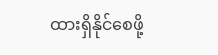ထားရှိနိုင်စေဖို့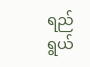ရည်ရွယ်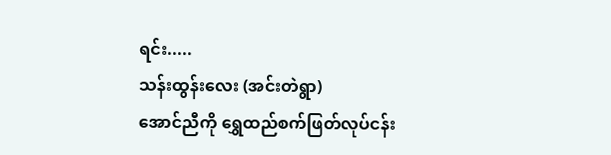ရင်း.....
သန်းထွန်းလေး (အင်းတဲရွာ)
အောင်ညီကို ရွှေထည်စက်ဖြတ်လုပ်ငန်း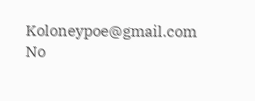Koloneypoe@gmail.com
No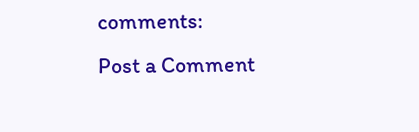comments:
Post a Comment